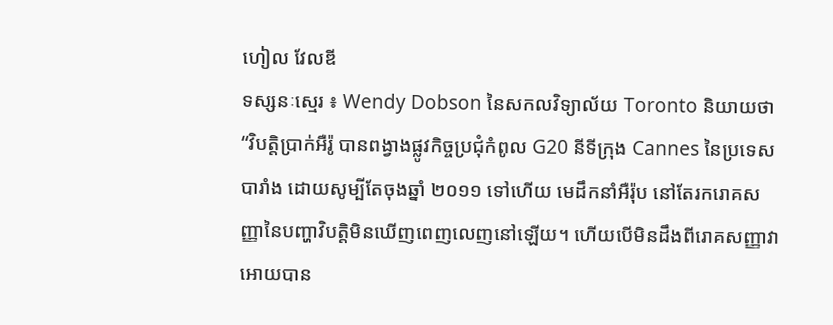ហៀល វែលឌី
ទស្សនៈស្មេរ ៖ Wendy Dobson នៃសកលវិទ្យាល័យ Toronto និយាយថា “វិបត្តិប្រាក់អឺរ៉ូ បានពង្វាងផ្លូវកិច្ចប្រជុំកំពូល G20 នីទីក្រុង Cannes នៃប្រទេសបារាំង ដោយសូម្បីតែចុងឆ្នាំ ២០១១ ទៅហើយ មេដឹកនាំអឺរ៉ុប នៅតែរករោគសញ្ញានៃបញ្ហាវិបត្តិមិនឃើញពេញលេញនៅឡើយ។ ហើយបើមិនដឹងពីរោគសញ្ញាវាអោយបាន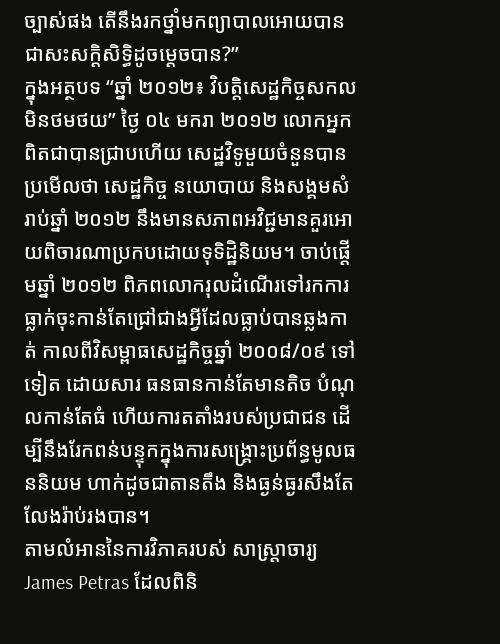ច្បាស់ផង តើនឹងរកថ្នាំមកព្យាបាលអោយបានជាសះសក្តិសិទ្ធិដូចម្តេចបាន?”
ក្នុងអត្ថបទ “ឆ្នាំ ២០១២៖ វិបត្តិសេដ្ឋកិច្ចសកលមិនថមថយ” ថ្ងៃ ០៤ មករា ២០១២ លោកអ្នក ពិតជាបានជ្រាបហើយ សេដ្ឋវិទូមួយចំនួនបានប្រមើលថា សេដ្ឋកិច្ច នយោបាយ និងសង្គមសំរាប់ឆ្នាំ ២០១២ នឹងមានសភាពអវិជ្ជមានគួរអោយពិចារណាប្រកបដោយទុទិដ្ឋិនិយម។ ចាប់ផ្តើមឆ្នាំ ២០១២ ពិភពលោករុលដំណើរទៅរកការធ្លាក់ចុះកាន់តែជ្រៅជាងអ្វីដែលធ្លាប់បានឆ្លងកាត់ កាលពីវិសម្ពាធសេដ្ឋកិច្ចឆ្នាំ ២០០៨/០៩ ទៅទៀត ដោយសារ ធនធានកាន់តែមានតិច បំណុលកាន់តែធំ ហើយការតតាំងរបស់ប្រជាជន ដើម្បីនឹងរែកពន់បន្ទុកក្នុងការសង្គ្រោះប្រព័ន្ធមូលធននិយម ហាក់ដូចជាតានតឹង និងធ្ងន់ធ្ងរសឹងតែលែងរ៉ាប់រងបាន។
តាមលំអាននៃការវិភាគរបស់ សាស្ត្រាចារ្យ James Petras ដែលពិនិ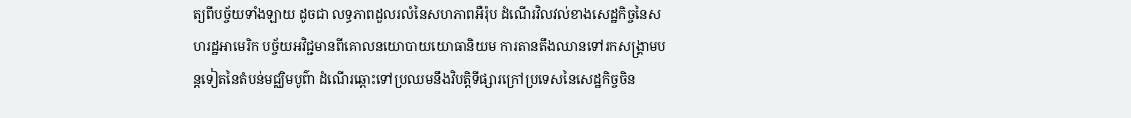ត្យពីបច្ច័យទាំងឡាយ ដូចជា លទ្ធភាពដួលរលំនៃសហភាពអឺរ៉ុប ដំណើរវិលវល់ខាងសេដ្ឋកិច្ចនៃសហរដ្ឋអាមេរិក បច្ច័យអវិជ្ជមានពីគោលនយោបាយយោធានិយម ការតានតឹងឈានទៅរកសង្គ្រាមបន្តទៀតនៃតំបន់មជ្ឈិមបូព៌ា ដំណើរឆ្ពោះទៅប្រឈមនឹងវិបត្តិទីផ្សារក្រៅប្រទេសនៃសេដ្ឋកិច្ចចិន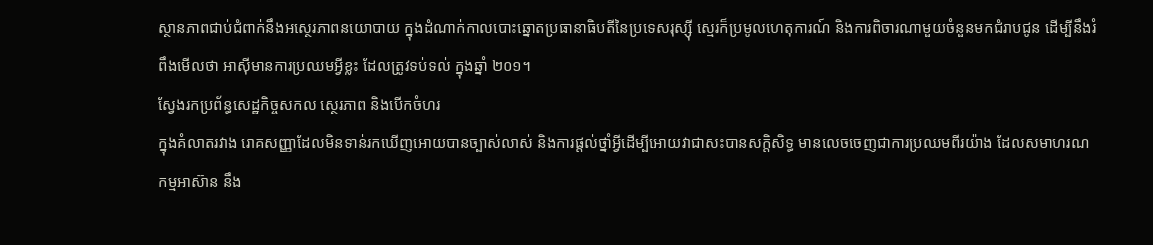ស្ថានភាពជាប់ជំពាក់នឹងអស្ថេរភាពនយោបាយ ក្នុងដំណាក់កាលបោះឆ្នោតប្រធានាធិបតីនៃប្រទេសរុស្ស៊ី ស្មេរក៏ប្រមូលហេតុការណ៍ និងការពិចារណាមួយចំនួនមកជំរាបជូន ដើម្បីនឹងរំពឹងមើលថា អាស៊ីមានការប្រឈមអ្វីខ្លះ ដែលត្រូវទប់ទល់ ក្នុងឆ្នាំ ២០១។
ស្វែងរកប្រព័ន្ធសេដ្ឋកិច្ចសកល ស្ថេរភាព និងបើកចំហរ
ក្នុងគំលាតរវាង រោគសញ្ញាដែលមិនទាន់រកឃើញអោយបានច្បាស់លាស់ និងការផ្តល់ថ្នាំអ្វីដើម្បីអោយវាជាសះបានសក្តិសិទ្ធ មានលេចចេញជាការប្រឈមពីរយ៉ាង ដែលសមាហរណកម្មអាស៊ាន នឹង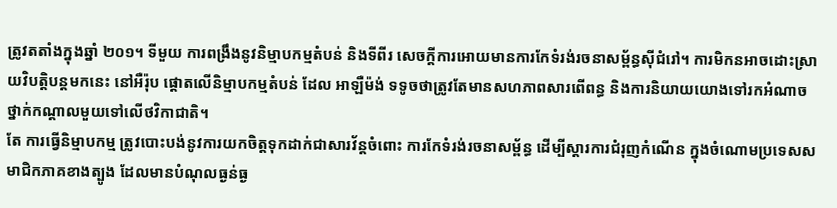ត្រូវតតាំងក្នុងឆ្នាំ ២០១។ ទីមួយ ការពង្រឹងនូវនិម្មាបកម្មតំបន់ និងទីពីរ សេចក្តីការអោយមានការកែទំរង់រចនាសម្ព័ន្ធស៊ីជំរៅ។ ការមិកនអាចដោះស្រាយវិបត្តិបន្តមកនេះ នៅអឺរ៉ុប ផ្តោតលើនិម្មាបកម្មតំបន់ ដែល អាឡឺម៉ង់ ទទូចថាត្រូវតែមានសហភាពសារពើពន្ធ និងការនិយាយយោងទៅរកអំណាចថ្នាក់កណ្តាលមួយទៅលើថវិកាជាតិ។
តែ ការធ្វើនិម្មាបកម្ម ត្រូវបោះបង់នូវការយកចិត្តទុកដាក់ជាសារវ័ន្តចំពោះ ការកែទំរង់រចនាសម្ព័ន្ធ ដើម្បីស្តារការជំរុញកំណើន ក្នុងចំណោមប្រទេសសមាជិកភាគខាងត្បូង ដែលមានបំណុលធ្ងន់ធ្ង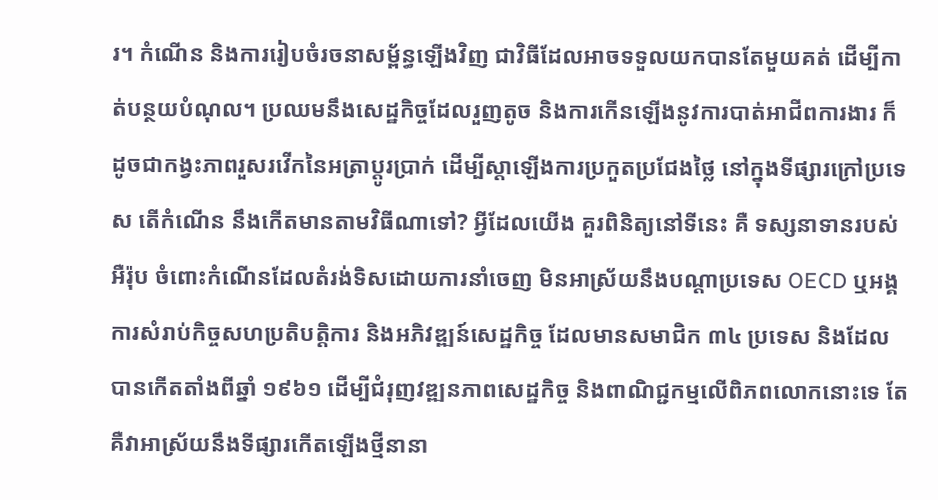រ។ កំណើន និងការរៀបចំរចនាសម្ព័ន្ធឡើងវិញ ជាវិធីដែលអាចទទួលយកបានតែមួយគត់ ដើម្បីកាត់បន្ថយបំណុល។ ប្រឈមនឹងសេដ្ឋកិច្ចដែលរួញតូច និងការកើនឡើងនូវការបាត់អាជីពការងារ ក៏ដូចជាកង្វះភាពរួសរវើកនៃអត្រាប្តូរប្រាក់ ដើម្បីស្តាឡើងការប្រកួតប្រជែងថ្លៃ នៅក្នុងទីផ្សារក្រៅប្រទេស តើកំណើន នឹងកើតមានតាមវិធីណាទៅ? អ្វីដែលយើង គួរពិនិត្យនៅទីនេះ គឺ ទស្សនាទានរបស់អឺរ៉ុប ចំពោះកំណើនដែលតំរង់ទិសដោយការនាំចេញ មិនអាស្រ័យនឹងបណ្តាប្រទេស OECD ឬអង្គការសំរាប់កិច្ចសហប្រតិបត្តិការ និងអភិវឌ្ឍន៍សេដ្ឋកិច្ច ដែលមានសមាជិក ៣៤ ប្រទេស និងដែលបានកើតតាំងពីឆ្នាំ ១៩៦១ ដើម្បីជំរុញវឌ្ឍនភាពសេដ្ឋកិច្ច និងពាណិជ្ជកម្មលើពិភពលោកនោះទេ តែគឺវាអាស្រ័យនឹងទីផ្សារកើតឡើងថ្មីនានា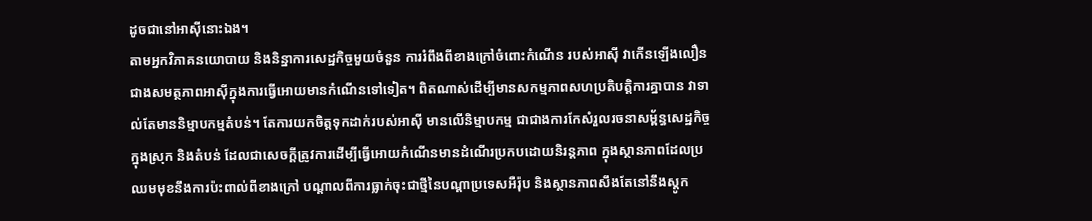ដូចជានៅអាស៊ីនោះឯង។
តាមអ្នកវិភាគនយោបាយ និងនិន្នាការសេដ្ឋកិច្ចមួយចំនួន ការរំពឹងពីខាងក្រៅចំពោះកំណើន របស់អាស៊ី វាកើនឡើងលឿនជាងសមត្ថភាពអាស៊ីក្នុងការធ្វើអោយមានកំណើនទៅទៀត។ ពិតណាស់ដើម្បីមានសកម្មភាពសហប្រតិបត្តិការគ្នាបាន វាទាល់តែមាននិម្មាបកម្មតំបន់។ តែការយកចិត្តទុកដាក់របស់អាស៊ី មានលើនិម្មាបកម្ម ជាជាងការកែសំរួលរចនាសម្ព័ន្ធសេដ្ឋកិច្ចក្នុងស្រុក និងតំបន់ ដែលជាសេចក្តីត្រូវការដើម្បីធ្វើអោយកំណើនមានដំណើរប្រកបដោយនិរន្តភាព ក្នុងស្ថានភាពដែលប្រឈមមុខនឹងការប៉ះពាល់ពីខាងក្រៅ បណ្តាលពីការធ្លាក់ចុះជាថ្មីនៃបណ្តាប្រទេសអឺរ៉ុប និងស្ថានភាពសឹងតែនៅនឹងស្តូក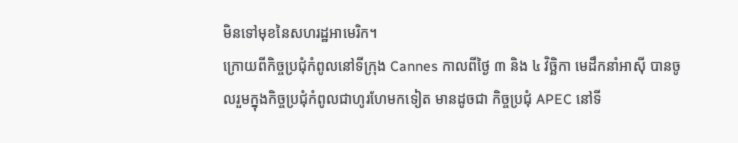មិនទៅមុខនៃសហរដ្ឋអាមេរិក។
ក្រោយពីកិច្ចប្រជុំកំពូលនៅទីក្រុង Cannes កាលពីថ្ងៃ ៣ និង ៤ វិច្ឆិកា មេដឹកនាំអាស៊ី បានចូលរួមក្នុងកិច្ចប្រជុំកំពូលជាហូរហែមកទៀត មានដូចជា កិច្ចប្រជុំ APEC នៅទី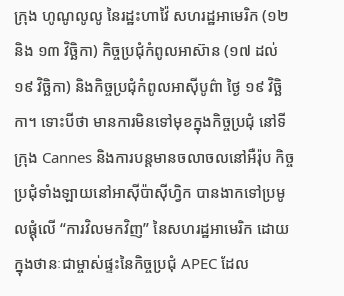ក្រុង ហូណូលូលូ នៃរដ្ឋះហាវ៉ៃ សហរដ្ឋអាមេរិក (១២ និង ១៣ វិច្ឆិកា) កិច្ចប្រជុំកំពូលអាស៊ាន (១៧ ដល់ ១៩ វិច្ឆិកា) និងកិច្ចប្រជុំកំពូលអាស៊ីបូព៌ា ថ្ងៃ ១៩ វិច្ឆិកា។ ទោះបីថា មានការមិនទៅមុខក្នុងកិច្ចប្រជុំ នៅទីក្រុង Cannes និងការបន្តមានចលាចលនៅអឺរ៉ុប កិច្ចប្រជុំទាំងឡាយនៅអាស៊ីប៉ាស៊ីហ្វិក បានងាកទៅប្រមូលផ្តុំលើ “ការវិលមកវិញ” នៃសហរដ្ឋអាមេរិក ដោយ ក្នុងថានៈជាម្ចាស់ផ្ទះនៃកិច្ចប្រជុំ APEC ដែល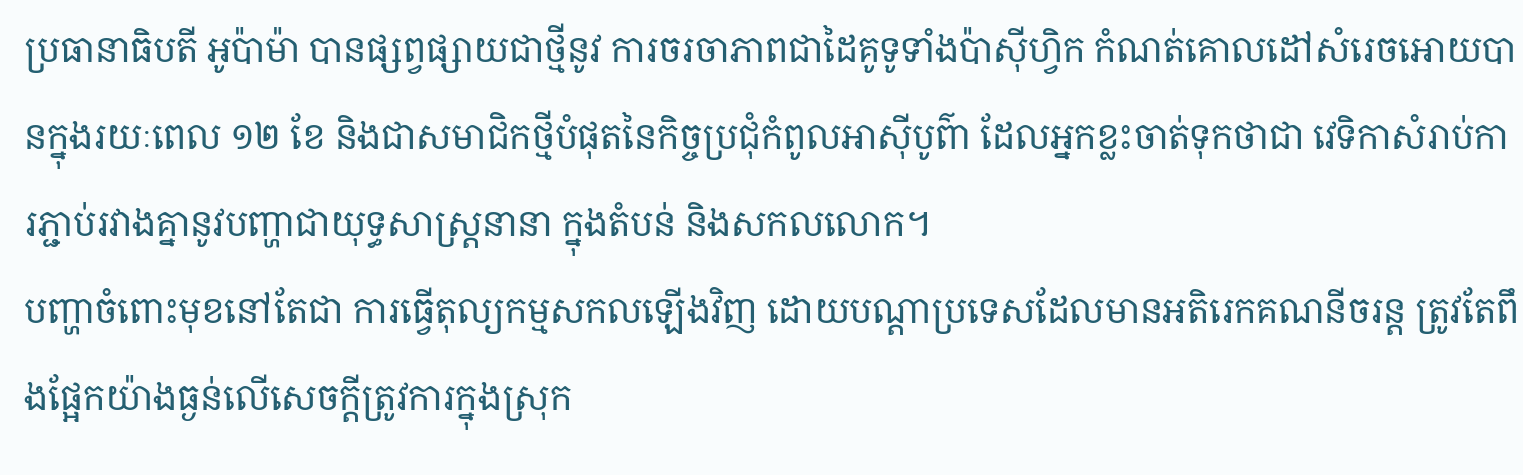ប្រធានាធិបតី អូប៉ាម៉ា បានផ្សព្វផ្សាយជាថ្មីនូវ ការចរចាភាពជាដៃគូទូទាំងប៉ាស៊ីហ្វិក កំណត់គោលដៅសំរេចអោយបានក្នុងរយៈពេល ១២ ខែ និងជាសមាជិកថ្មីបំផុតនៃកិច្ចប្រជុំកំពូលអាស៊ីបូព៌ា ដែលអ្នកខ្លះចាត់ទុកថាជា វេទិកាសំរាប់ការភ្ជាប់រវាងគ្នានូវបញ្ហាជាយុទ្ធសាស្ត្រនានា ក្នុងតំបន់ និងសកលលោក។
បញ្ហាចំពោះមុខនៅតែជា ការធ្វើតុល្យកម្មសកលឡើងវិញ ដោយបណ្តាប្រទេសដែលមានអតិរេកគណនីចរន្ត ត្រូវតែពឹងផ្អែកយ៉ាងធ្ងន់លើសេចក្តីត្រូវការក្នុងស្រុក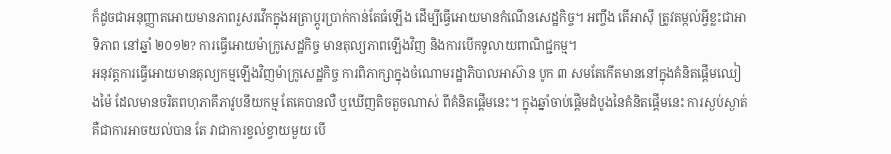ក៏ដូចជាអនុញ្ញាតអោយមានភាពរួសរវើកក្នុងអត្រាប្តូរប្រាក់កាន់តែធំឡើង ដើម្បីធ្វើអោយមានកំណើនសេដ្ឋកិច្ច។ អញ្ចឹង តើអាស៊ី ត្រូវតម្កល់អ្វីខ្លះជាអាទិភាព នៅឆ្នាំ ២០១២? ការធ្វើអោយម៉ាក្រូសេដ្ឋកិច្ច មានតុល្យភាពឡើងវិញ និងការបើកទូលាយពាណិជ្ជកម្ម។
អនុវត្តការធ្វើអោយមានតុល្យកម្មឡើងវិញម៉ាក្រូសេដ្ឋកិច្ច ការពិភាក្សាក្នុងចំណោមរដ្ឋាភិបាលអាស៊ាន បូក ៣ សមតែកើតមាននៅក្នុងគំនិតផ្តើមឈៀងម៉ៃ ដែលមានចរិតពហុភាគីភាវូបនីយកម្ម តែគេបានលឺ ឬឃើញតិចតួចណាស់ ពីគំនិតផ្តើមនេះ។ ក្នុងឆ្នាំចាប់ផ្តើមដំបូងនៃគំនិតផ្តើមនេះ ការស្ងប់ស្ងាត់គឺជាការអាចយល់បាន តែ វាជាការខ្វល់ខ្វាយមួយ បើ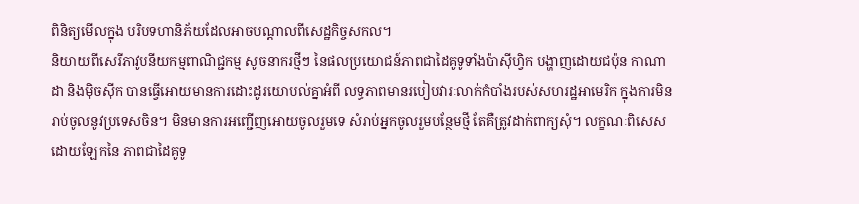ពិនិត្យមើលក្នុង បរិបទហានិភ័យដែលអាចបណ្តាលពីសេដ្ឋកិច្ចសកល។
និយាយពីសេរីភាវូបនីយកម្មពាណិជ្ជកម្ម សូចនាករថ្មីៗ នៃផលប្រយោជន៍ភាពជាដៃគូទូទាំងប៉ាស៊ីហ្វិក បង្ហាញដោយជប៉ុន កាណាដា និងម៉ិចស៊ីក បានធ្វើអោយមានការដោះដូរយោបល់គ្នាអំពី លទ្ធភាពមានរបៀបវារៈលាក់កំបាំងរបស់សហរដ្ឋអាមេរិក ក្នុងការមិនរាប់ចូលនូវប្រទេសចិន។ មិនមានការអញ្ជើញអោយចូលរួមទេ សំរាប់អ្នកចូលរួមបន្ថែមថ្មី តែគឺត្រូវដាក់ពាក្យសុំ។ លក្ខណៈពិសេសដោយឡែកនៃ ភាពជាដៃគូទូ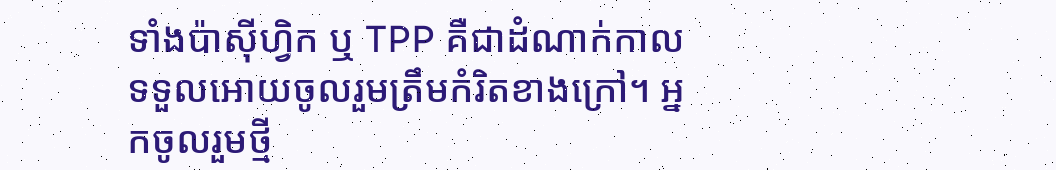ទាំងប៉ាស៊ីហ្វិក ឬ TPP គឺជាដំណាក់កាលទទួលអោយចូលរួមត្រឹមកំរិតខាងក្រៅ។ អ្នកចូលរួមថ្មី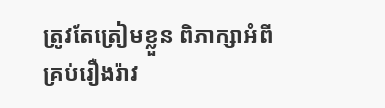ត្រូវតែត្រៀមខ្លួន ពិភាក្សាអំពីគ្រប់រឿងរ៉ាវ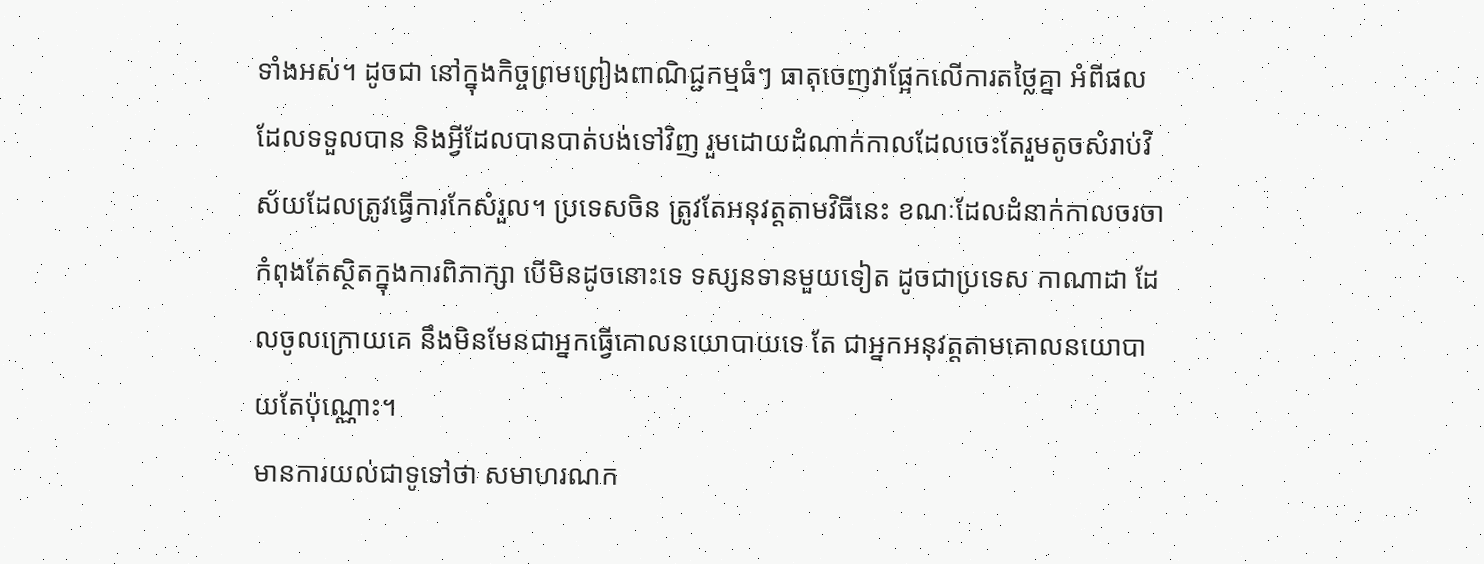ទាំងអស់។ ដូចជា នៅក្នុងកិច្ចព្រមព្រៀងពាណិជ្ជកម្មធំៗ ធាតុចេញវាផ្អែកលើការតថ្លៃគ្នា អំពីផលដែលទទួលបាន និងអ្វីដែលបានបាត់បង់ទៅវិញ រួមដោយដំណាក់កាលដែលចេះតែរួមតូចសំរាប់វិស័យដែលត្រូវធ្វើការកែសំរួល។ ប្រទេសចិន ត្រូវតែអនុវត្តតាមវិធីនេះ ខណៈដែលដំនាក់កាលចរចា កំពុងតែស្ថិតក្នុងការពិភាក្សា បើមិនដូចនោះទេ ទស្សនទានមួយទៀត ដូចជាប្រទេស កាណាដា ដែលចូលក្រោយគេ នឹងមិនមែនជាអ្នកធ្វើគោលនយោបាយទេ តែ ជាអ្នកអនុវត្តតាមគោលនយោបាយតែប៉ុណ្ណោះ។
មានការយល់ជាទូទៅថា សមាហរណក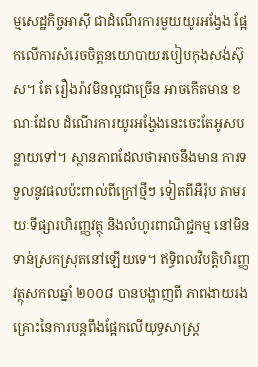ម្មសេដ្ឋកិច្ចអាស៊ី ជាដំណើរការមួយយូរអង្វែង ផ្អែកលើការសំរេចចិត្តនយោបាយរបៀបកុងសង់ស៊ុស។ តែ រឿងរ៉ាវមិនល្អជាច្រើន អាចកើតមាន ខណៈដែល ដំណើរការយូរអង្វែងនេះចេះតែអូសបន្លាយទៅ។ ស្ថានភាពដែលថាអាចនឹងមាន ការទទួលនូវផលប៉ះពាល់ពីក្រៅថ្មីៗ ទៀតពីអឺរ៉ុប តាមរយៈទីផ្សារហិរញ្ញវត្ថុ និងលំហូរពាណិជ្ជកម្ម នៅមិនទាន់ស្រកស្រុតនៅឡើយទេ។ ឥទ្ធិពលវិបត្តិហិរញ្ញវត្ថុសកលឆ្នាំ ២០០៨ បានបង្ហាញពី ភាពងាយរងគ្រោះនៃការបន្តពឹងផ្អែកលើយុទ្ធសាស្ត្រ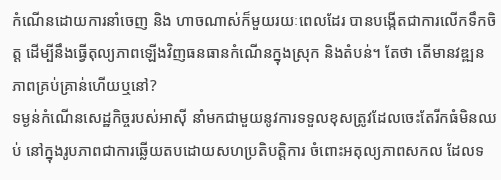កំណើនដោយការនាំចេញ និង ហាចណាស់ក៏មួយរយៈពេលដែរ បានបង្កើតជាការលើកទឹកចិត្ត ដើម្បីនឹងធ្វើតុល្យភាពឡើងវិញធនធានកំណើនក្នុងស្រុក និងតំបន់។ តែថា តើមានវឌ្ឍនភាពគ្រប់គ្រាន់ហើយឬនៅ?
ទម្ងន់កំណើនសេដ្ឋកិច្ចរបស់អាស៊ី នាំមកជាមួយនូវការទទួលខុសត្រូវដែលចេះតែរីកធំមិនឈប់ នៅក្នុងរូបភាពជាការឆ្លើយតបដោយសហប្រតិបត្តិការ ចំពោះអតុល្យភាពសកល ដែលទ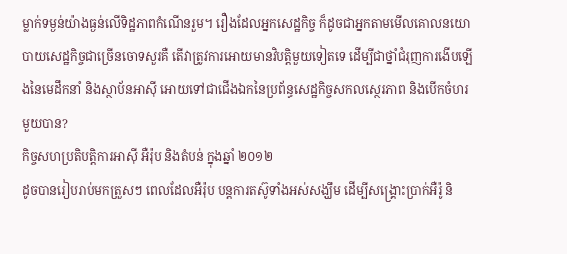ម្លាក់ទម្ងន់យ៉ាងធ្ងន់លើទិដ្ឋភាពកំណើនរួម។ រឿងដែលអ្នកសេដ្ឋកិច្ច ក៏ដូចជាអ្នកតាមមើលគោលនយោបាយសេដ្ឋកិច្ចជាច្រើនចោទសួរគឺ តើវាត្រូវការអោយមានវិបត្តិមួយទៀតទេ ដើម្បីជាថ្នាំជំរុញការងើបឡើងនៃមេដឹកនាំ និងស្ថាប័នអាស៊ី អោយទៅជាជើងឯកនៃប្រព័ន្ធសេដ្ឋកិច្ចសកលស្ថេរភាព និងបើកចំហរមួយបាន?
កិច្ចសហប្រតិបត្តិការអាស៊ី អឺរ៉ុប និងតំបន់ ក្នុងឆ្នាំ ២០១២
ដូចបានរៀបរាប់មកត្រួសៗ ពេលដែលអឺរ៉ុប បន្តការតស៊ូទាំងអស់សង្ឃឹម ដើម្បីសង្គ្រោះប្រាក់អឺរ៉ូ និ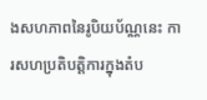ងសហភាពនៃរូបិយប័ណ្ណនេះ ការសហប្រតិបត្តិការក្នុងតំប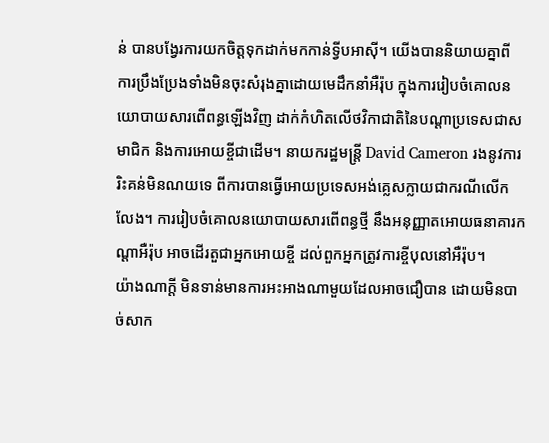ន់ បានបង្វែរការយកចិត្តទុកដាក់មកកាន់ទ្វីបអាស៊ី។ យើងបាននិយាយគ្នាពី ការប្រឹងប្រែងទាំងមិនចុះសំរុងគ្នាដោយមេដឹកនាំអឺរ៉ុប ក្នុងការរៀបចំគោលនយោបាយសារពើពន្ធឡើងវិញ ដាក់កំហិតលើថវិកាជាតិនៃបណ្តាប្រទេសជាសមាជិក និងការអោយខ្ចីជាដើម។ នាយករដ្ឋមន្ត្រី David Cameron រងនូវការរិះគន់មិនណយទេ ពីការបានធ្វើអោយប្រទេសអង់គ្លេសក្លាយជាករណីលើកលែង។ ការរៀបចំគោលនយោបាយសារពើពន្ធថ្មី នឹងអនុញ្ញាតអោយធនាគារកណ្តាអឺរ៉ុប អាចដើរតួជាអ្នកអោយខ្ចី ដល់ពួកអ្នកត្រូវការខ្ចីបុលនៅអឺរ៉ុប។
យ៉ាងណាក្តី មិនទាន់មានការអះអាងណាមួយដែលអាចជឿបាន ដោយមិនបាច់សាក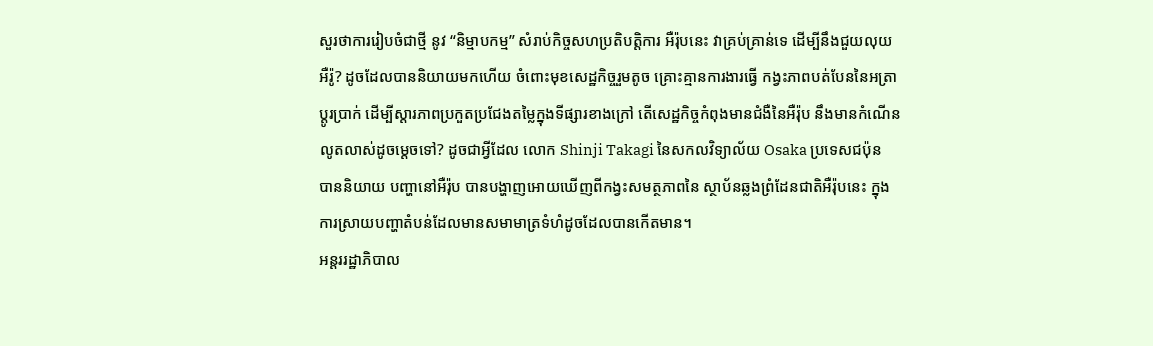សួរថាការរៀបចំជាថ្មី នូវ “និម្មាបកម្ម” សំរាប់កិច្ចសហប្រតិបត្តិការ អឺរ៉ុបនេះ វាគ្រប់គ្រាន់ទេ ដើម្បីនឹងជួយលុយអឺរ៉ូ? ដូចដែលបាននិយាយមកហើយ ចំពោះមុខសេដ្ឋកិច្ចរួមតូច គ្រោះគ្មានការងារធ្វើ កង្វះភាពបត់បែននៃអត្រាប្តូរប្រាក់ ដើម្បីស្តារភាពប្រកួតប្រជែងតម្លៃក្នុងទីផ្សារខាងក្រៅ តើសេដ្ឋកិច្ចកំពុងមានជំងឺនៃអឺរ៉ុប នឹងមានកំណើនលូតលាស់ដូចម្តេចទៅ? ដូចជាអ្វីដែល លោក Shinji Takagi នៃសកលវិទ្យាល័យ Osaka ប្រទេសជប៉ុន បាននិយាយ បញ្ហានៅអឺរ៉ុប បានបង្ហាញអោយឃើញពីកង្វះសមត្ថភាពនៃ ស្ថាប័នឆ្លងព្រំដែនជាតិអឺរ៉ុបនេះ ក្នុងការស្រាយបញ្ហាតំបន់ដែលមានសមាមាត្រទំហំដូចដែលបានកើតមាន។
អន្តររដ្ឋាភិបាល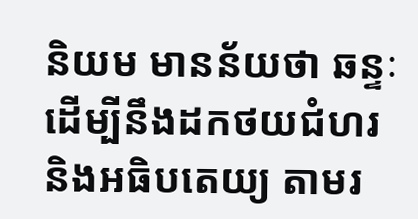និយម មានន័យថា ឆន្ទៈដើម្បីនឹងដកថយជំហរ និងអធិបតេយ្យ តាមរ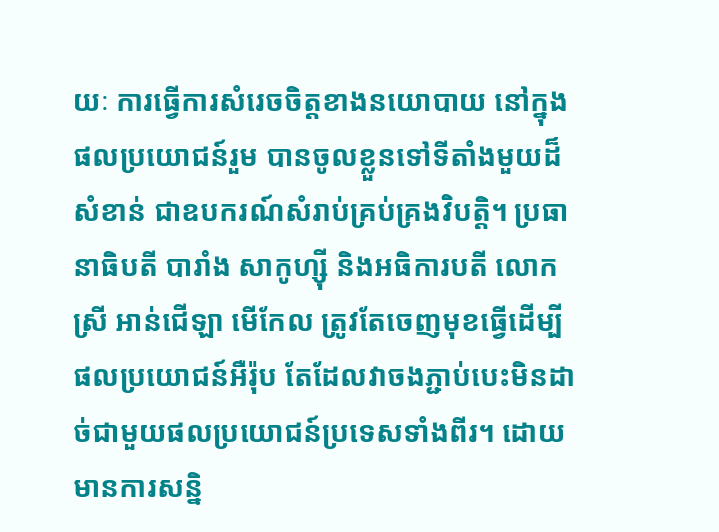យៈ ការធ្វើការសំរេចចិត្តខាងនយោបាយ នៅក្នុងផលប្រយោជន៍រួម បានចូលខ្លួនទៅទីតាំងមួយដ៏សំខាន់ ជាឧបករណ៍សំរាប់គ្រប់គ្រងវិបត្តិ។ ប្រធានាធិបតី បារាំង សាកូហ្ស៊ី និងអធិការបតី លោកស្រី អាន់ជើឡា មើកែល ត្រូវតែចេញមុខធ្វើដើម្បីផលប្រយោជន៍អឺរ៉ុប តែដែលវាចងភ្ជាប់បេះមិនដាច់ជាមួយផលប្រយោជន៍ប្រទេសទាំងពីរ។ ដោយមានការសន្និ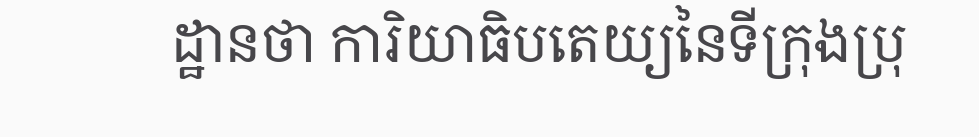ដ្ឋានថា ការិយាធិបតេយ្យនៃទីក្រុងប្រុ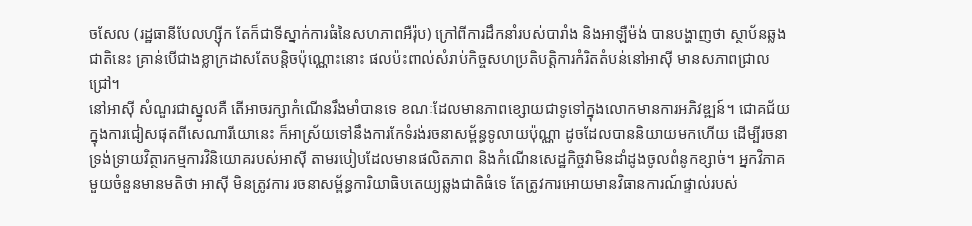ចសែល (រដ្ឋធានីបែលហ្ស៊ីក តែក៏ជាទីស្នាក់ការធំនៃសហភាពអឺរ៉ុប) ក្រៅពីការដឹកនាំរបស់បារាំង និងអាឡឺម៉ង់ បានបង្ហាញថា ស្ថាប័នឆ្លងជាតិនេះ គ្រាន់បើជាងខ្លាក្រដាសតែបន្តិចប៉ុណ្ណោះនោះ ផលប៉ះពាល់សំរាប់កិច្ចសហប្រតិបត្តិការកំរិតតំបន់នៅអាស៊ី មានសភាពជ្រាលជ្រៅ។
នៅអាស៊ី សំណួរជាស្នូលគឺ តើអាចរក្សាកំណើនរឹងមាំបានទេ ខណៈដែលមានភាពខ្សោយជាទូទៅក្នុងលោកមានការអភិវឌ្ឍន៍។ ជោគជ័យក្នុងការជៀសផុតពីសេណារីយោនេះ ក៏អាស្រ័យទៅនឹងការកែទំរង់រចនាសម្ព័ន្ធទូលាយប៉ុណ្ណា ដូចដែលបាននិយាយមកហើយ ដើម្បីរចនាទ្រង់ទ្រាយវិត្ថារកម្មការវិនិយោគរបស់អាស៊ី តាមរបៀបដែលមានផលិតភាព និងកំណើនសេដ្ឋកិច្ចវាមិនដាំដូងចូលពំនូកខ្សាច់។ អ្នកវិភាគមួយចំនួនមានមតិថា អាស៊ី មិនត្រូវការ រចនាសម្ព័ន្ធការិយាធិបតេយ្យឆ្លងជាតិធំទេ តែត្រូវការអោយមានវិធានការណ៍ផ្ទាល់របស់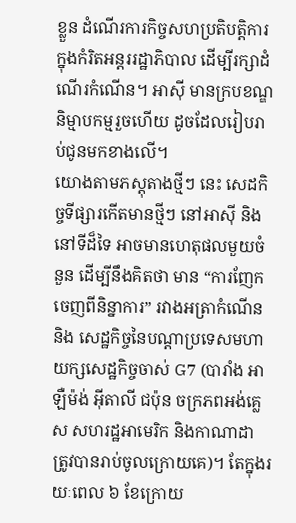ខ្លួន ដំណើរការកិច្ចសហប្រតិបត្តិការក្នុងកំរិតអន្តររដ្ឋាភិបាល ដើម្បីរក្សាដំណើរកំណើន។ អាស៊ី មានក្របខណ្ឌនិម្មាបកម្មរួចហើយ ដូចដែលរៀបរាប់ជូនមកខាងលើ។
យោងតាមភស្តុតាងថ្មីៗ នេះ សេដកិច្ចទីផ្សារកើតមានថ្មីៗ នៅអាស៊ី និងនៅទីដ៏ទៃ អាចមានហេតុផលមួយចំនួន ដើម្បីនឹងគិតថា មាន “ការញែកចេញពីនិន្នាការ” រវាងអត្រាកំណើន និង សេដ្ឋកិច្ចនៃបណ្តាប្រទេសមហាយក្សសេដ្ឋកិច្ចចាស់ G7 (បារាំង អាឡឺម៉ង់ អ៊ីតាលី ជប៉ុន ចក្រភពអង់គ្លេស សហរដ្ឋអាមេរិក និងកាណាដា ត្រូវបានរាប់ចូលក្រោយគេ)។ តែក្នុងរយៈពេល ៦ ខែក្រោយ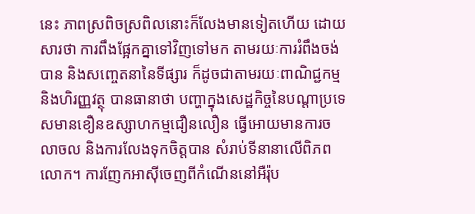នេះ ភាពស្រពិចស្រពិលនោះក៏លែងមានទៀតហើយ ដោយសារថា ការពឹងផ្អែកគ្នាទៅវិញទៅមក តាមរយៈការរំពឹងចង់បាន និងសញ្ចេតនានៃទីផ្សារ ក៏ដូចជាតាមរយៈពាណិជ្ជកម្ម និងហិរញ្ញវត្ថុ បានធានាថា បញ្ហាក្នុងសេដ្ឋកិច្ចនៃបណ្តាប្រទេសមានខឿនឧស្សាហកម្មជឿនលឿន ធ្វើអោយមានការចលាចល និងការលែងទុកចិត្តបាន សំរាប់ទីនានាលើពិភពលោក។ ការញែកអាស៊ីចេញពីកំណើននៅអឺរ៉ុប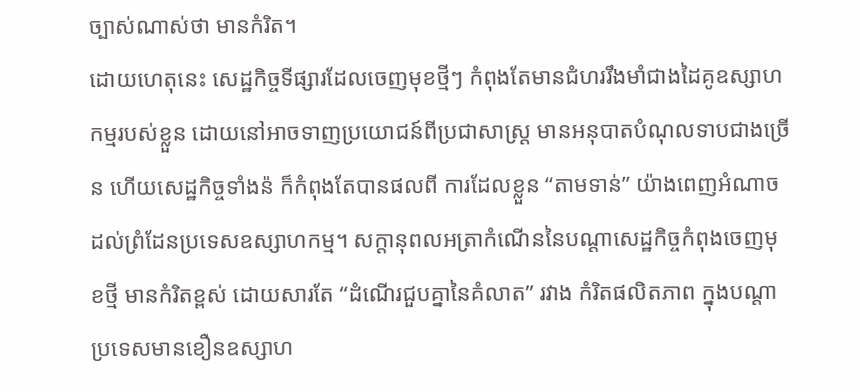ច្បាស់ណាស់ថា មានកំរិត។
ដោយហេតុនេះ សេដ្ឋកិច្ចទីផ្សារដែលចេញមុខថ្មីៗ កំពុងតែមានជំហររឹងមាំជាងដៃគូឧស្សាហកម្មរបស់ខ្លួន ដោយនៅអាចទាញប្រយោជន៍ពីប្រជាសាស្ត្រ មានអនុបាតបំណុលទាបជាងច្រើន ហើយសេដ្ឋកិច្ចទាំងន៉ ក៏កំពុងតែបានផលពី ការដែលខ្លួន “តាមទាន់” យ៉ាងពេញអំណាច ដល់ព្រំដែនប្រទេសឧស្សាហកម្ម។ សក្តានុពលអត្រាកំណើននៃបណ្តាសេដ្ឋកិច្ចកំពុងចេញមុខថ្មី មានកំរិតខ្ពស់ ដោយសារតែ “ដំណើរជួបគ្នានៃគំលាត” រវាង កំរិតផលិតភាព ក្នុងបណ្តាប្រទេសមានខឿនឧស្សាហ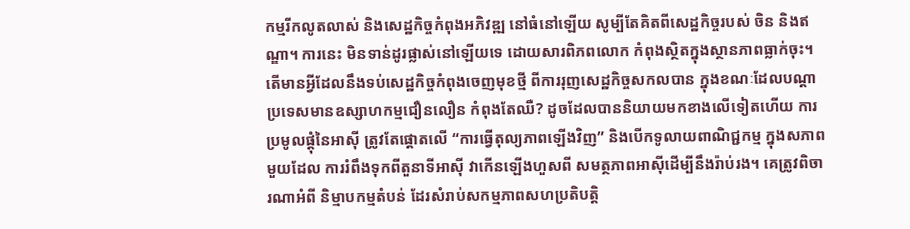កម្មរីកលូតលាស់ និងសេដ្ឋកិច្ចកំពុងអភិវឌ្ឍ នៅធំនៅឡើយ សូម្បីតែគិតពីសេដ្ឋកិច្ចរបស់ ចិន និងឥណ្ឌា។ ការនេះ មិនទាន់ដូរផ្លាស់នៅឡើយទេ ដោយសារពិភពលោក កំពុងស្ថិតក្នុងស្ថានភាពធ្លាក់ចុះ។
តើមានអ្វីដែលនឹងទប់សេដ្ឋកិច្ចកំពុងចេញមុខថ្មី ពីការរុញសេដ្ឋកិច្ចសកលបាន ក្នុងខណៈដែលបណ្តាប្រទេសមានឧស្សាហកម្មជឿនលឿន កំពុងតែឈឺ? ដូចដែលបាននិយាយមកខាងលើទៀតហើយ ការប្រមូលផ្តុំនៃអាស៊ី ត្រូវតែផ្តោតលើ “ការធ្វើតុល្យភាពឡើងវិញ” និងបើកទូលាយពាណិជ្ជកម្ម ក្នុងសភាពមួយដែល ការរំពឹងទុកពីតួនាទីអាស៊ី វាកើនឡើងហួសពី សមត្ថភាពអាស៊ីដើម្បីនឹងរ៉ាប់រង។ គេត្រូវពិចារណាអំពី និម្មាបកម្មតំបន់ ដែរសំរាប់សកម្មភាពសហប្រតិបត្តិ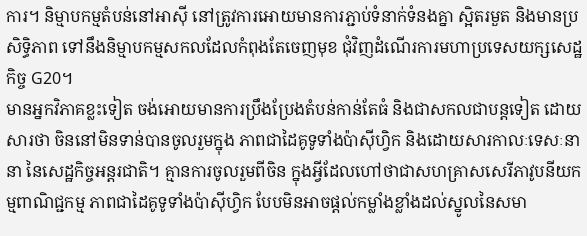ការ។ និម្មាបកម្មតំបន់នៅអាស៊ី នៅត្រូវការអោយមានការភ្ជាប់ទំនាក់ទំនងគ្នា ស្អិតរមួត និងមានប្រសិទ្ធិភាព ទៅនឹងនិម្មាបកម្មសកលដែលកំពុងតែចេញមុខ ជុំវិញដំណើរការមហាប្រទេសយក្សសេដ្ឋកិច្ច G20។
មានអ្នកវិភាគខ្លះទៀត ចង់អោយមានការប្រឹងប្រែងតំបន់កាន់តែធំ និងជាសកលជាបន្តទៀត ដោយសារថា ចិននៅមិនទាន់បានចូលរួមក្នុង ភាពជាដៃគូទូទាំងប៉ាស៊ីហ្វិក និងដោយសារកាលៈទេសៈនានា នៃសេដ្ឋកិច្ចអន្តរជាតិ។ គ្មានការចូលរួមពីចិន ក្នុងអ្វីដែលហៅថាជាសហគ្រាសសេរីភាវូបនីយកម្មពាណិជ្ជកម្ម ភាពជាដៃគូទូទាំងប៉ាស៊ីហ្វិក បែបមិនអាចផ្តល់កម្លាំងខ្លាំងដល់ស្នូលនៃសមា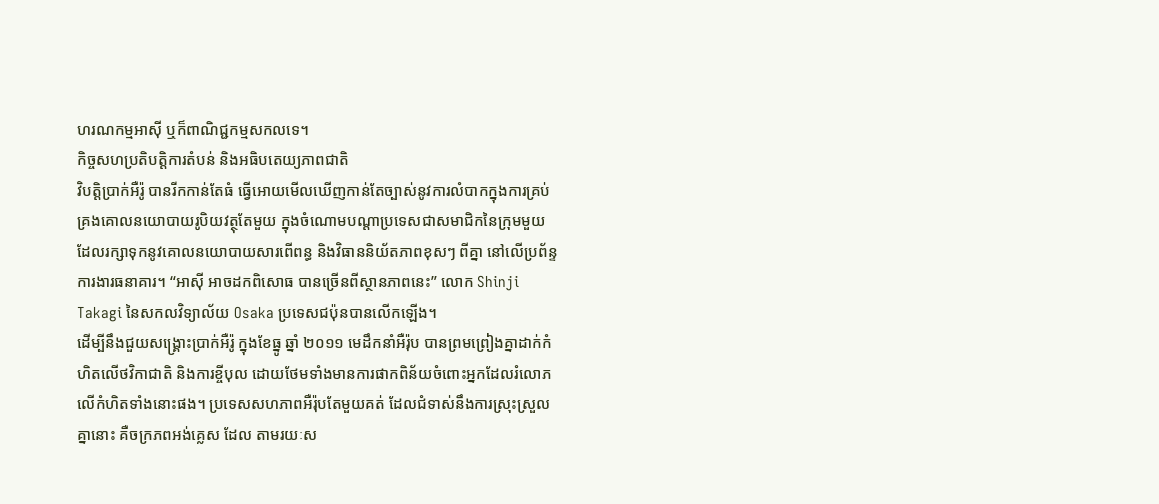ហរណកម្មអាស៊ី ឬក៏ពាណិជ្ជកម្មសកលទេ។
កិច្ចសហប្រតិបត្តិការតំបន់ និងអធិបតេយ្យភាពជាតិ
វិបត្តិប្រាក់អឺរ៉ូ បានរីកកាន់តែធំ ធ្វើអោយមើលឃើញកាន់តែច្បាស់នូវការលំបាកក្នុងការគ្រប់គ្រងគោលនយោបាយរូបិយវត្ថុតែមួយ ក្នុងចំណោមបណ្តាប្រទេសជាសមាជិកនៃក្រុមមួយ ដែលរក្សាទុកនូវគោលនយោបាយសារពើពន្ធ និងវិធាននិយ័តភាពខុសៗ ពីគ្នា នៅលើប្រព័ន្ទ ការងារធនាគារ។ “អាស៊ី អាចដកពិសោធ បានច្រើនពីស្ថានភាពនេះ” លោក Shinji Takagi នៃសកលវិទ្យាល័យ Osaka ប្រទេសជប៉ុនបានលើកឡើង។
ដើម្បីនឹងជួយសង្គ្រោះប្រាក់អឺរ៉ូ ក្នុងខែធ្នូ ឆ្នាំ ២០១១ មេដឹកនាំអឺរ៉ុប បានព្រមព្រៀងគ្នាដាក់កំហិតលើថវិកាជាតិ និងការខ្ចីបុល ដោយថែមទាំងមានការផាកពិន័យចំពោះអ្នកដែលរំលោភលើកំហិតទាំងនោះផង។ ប្រទេសសហភាពអឺរ៉ុបតែមួយគត់ ដែលជំទាស់នឹងការស្រុះស្រួលគ្នានោះ គឺចក្រភពអង់គ្លេស ដែល តាមរយៈស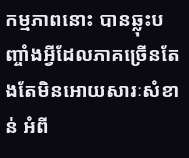កម្មភាពនោះ បានឆ្លុះបញ្ចាំងអ្វីដែលភាគច្រើនតែងតែមិនអោយសារៈសំខាន់ អំពី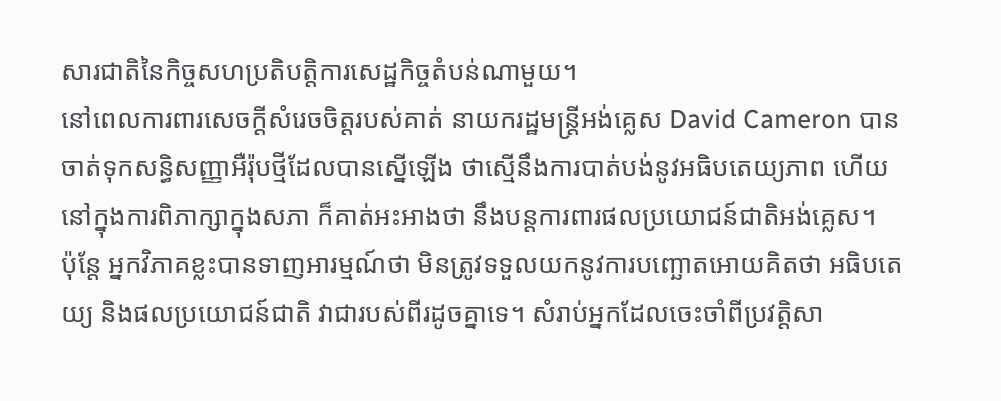សារជាតិនៃកិច្ចសហប្រតិបត្តិការសេដ្ឋកិច្ចតំបន់ណាមួយ។
នៅពេលការពារសេចក្តីសំរេចចិត្តរបស់គាត់ នាយករដ្ឋមន្ត្រីអង់គ្លេស David Cameron បានចាត់ទុកសន្ធិសញ្ញាអឺរ៉ុបថ្មីដែលបានស្នើឡើង ថាស្មើនឹងការបាត់បង់នូវអធិបតេយ្យភាព ហើយ នៅក្នុងការពិភាក្សាក្នុងសភា ក៏គាត់អះអាងថា នឹងបន្តការពារផលប្រយោជន៍ជាតិអង់គ្លេស។
ប៉ុន្តែ អ្នកវិភាគខ្លះបានទាញអារម្មណ៍ថា មិនត្រូវទទួលយកនូវការបញ្ឆោតអោយគិតថា អធិបតេយ្យ និងផលប្រយោជន៍ជាតិ វាជារបស់ពីរដូចគ្នាទេ។ សំរាប់អ្នកដែលចេះចាំពីប្រវត្តិសា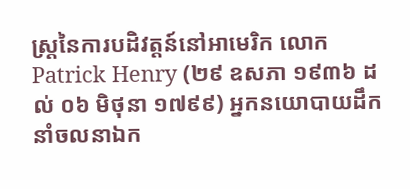ស្ត្រនៃការបដិវត្តន៍នៅអាមេរិក លោក Patrick Henry (២៩ ឧសភា ១៩៣៦ ដល់ ០៦ មិថុនា ១៧៩៩) អ្នកនយោបាយដឹកនាំចលនាឯក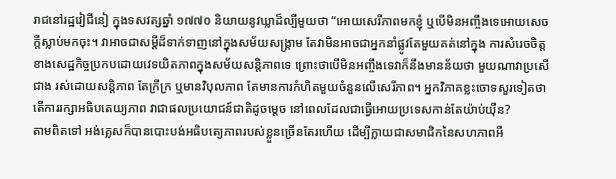រាជនៅរដ្ឋវៀជីនៀ ក្នុងទសវត្សឆ្នាំ ១៧៧០ និយាយនូវឃ្លាដ៏ល្បីមួយថា “អោយសេរីភាពមកខ្ញុំ ឬបើមិនអញ្ចឹងទេអោយសេចក្តីស្លាប់មកចុះ។ វាអាចជាសម្តីដ៏ទាក់ទាញនៅក្នុងសម័យសង្គ្រាម តែវាមិនអាចជាអ្នកនាំផ្លូវតែមួយគត់នៅក្នុង ការសំរេចចិត្តខាងសេដ្ឋកិច្ចប្រកបដោយវេទយិតភាពក្នុងសម័យសន្តិភាពទេ ព្រោះថាបើមិនអញ្ចឹងទេវាក៏នឹងមានន័យថា មួយណាវាប្រសើជាង រស់ដោយសន្តិភាព តែក្រីក្រ ឬមានវិបុលភាព តែមានការកំហិតមួយចំនួនលើសេរីភាព។ អ្នកវិភាគខ្លះចោទសួរទៀតថា តើការរក្សាអធិបតេយ្យភាព វាជាផលប្រយោជន៍ជាតិដូចម្តេច នៅពេលដែលជាធ្វើអោយប្រទេសកាន់តែយ៉ាប់យ៉ឺន?
តាមពិតទៅ អង់គ្លេសក៏បានបោះបង់អធិបត្យេភាពរបស់ខ្លួនច្រើនតែរហើយ ដើម្បីក្លាយជាសមាជិកនៃសហភាពអឺ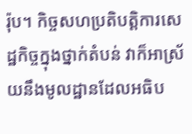រ៉ុប។ កិច្ចសហប្រតិបត្តិការសេដ្ឋកិច្ចក្នុងថ្នាក់តំបន់ វាក៏អាស្រ័យនឹងមូលដ្ឋានដែលអធិប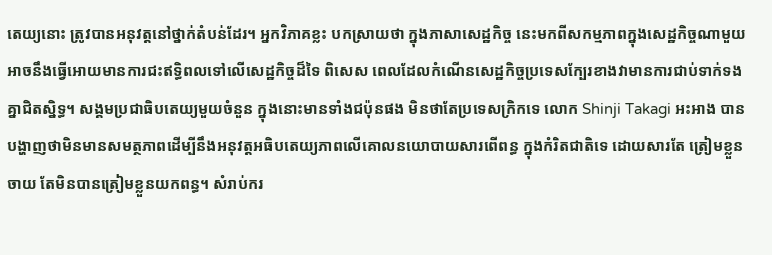តេយ្យនោះ ត្រូវបានអនុវត្តនៅថ្នាក់តំបន់ដែរ។ អ្នកវិភាគខ្លះ បកស្រាយថា ក្នុងភាសាសេដ្ឋកិច្ច នេះមកពីសកម្មភាពក្នុងសេដ្ឋកិច្ចណាមួយ អាចនឹងធ្វើអោយមានការជះឥទ្ធិពលទៅលើសេដ្ឋកិច្ចដ៏ទៃ ពិសេស ពេលដែលកំណើនសេដ្ឋកិច្ចប្រទេសក្បែរខាងវាមានការជាប់ទាក់ទងគ្នាជិតស្និទ្ធ។ សង្គមប្រជាធិបតេយ្យមួយចំនួន ក្នុងនោះមានទាំងជប៉ុនផង មិនថាតែប្រទេសក្រិកទេ លោក Shinji Takagi អះអាង បានបង្ហាញថាមិនមានសមត្ថភាពដើម្បីនឹងអនុវត្តអធិបតេយ្យភាពលើគោលនយោបាយសារពើពន្ធ ក្នុងកំរិតជាតិទេ ដោយសារតែ ត្រៀមខ្លួនចាយ តែមិនបានត្រៀមខ្លួនយកពន្ធ។ សំរាប់ករ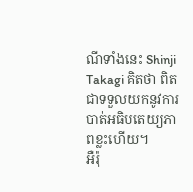ណីទាំងនេះ Shinji Takagi គិតថា ពិតជាទទួលយកនូវការបាត់អធិបតេយ្យភាពខ្លះហើយ។
អឺរ៉ុ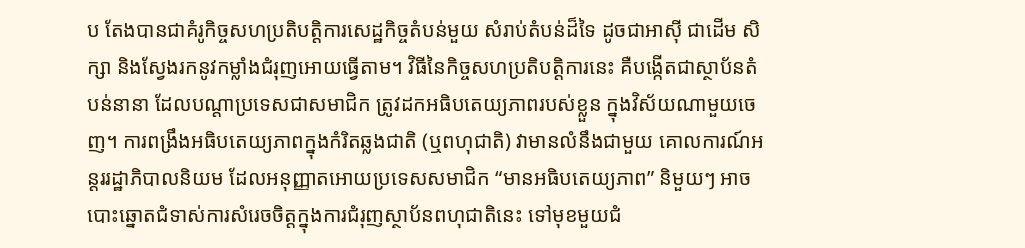ប តែងបានជាគំរូកិច្ចសហប្រតិបត្តិការសេដ្ឋកិច្ចតំបន់មួយ សំរាប់តំបន់ដ៏ទៃ ដូចជាអាស៊ី ជាដើម សិក្សា និងស្វែងរកនូវកម្លាំងជំរុញអោយធ្វើតាម។ វិធីនៃកិច្ចសហប្រតិបត្តិការនេះ គឺបង្កើតជាស្ថាប័នតំបន់នានា ដែលបណ្តាប្រទេសជាសមាជិក ត្រូវដកអធិបតេយ្យភាពរបស់ខ្លួន ក្នុងវិស័យណាមួយចេញ។ ការពង្រឹងអធិបតេយ្យភាពក្នុងកំរិតឆ្លងជាតិ (ឬពហុជាតិ) វាមានលំនឹងជាមួយ គោលការណ៍អន្តររដ្ឋាភិបាលនិយម ដែលអនុញ្ញាតអោយប្រទេសសមាជិក “មានអធិបតេយ្យភាព” និមួយៗ អាចបោះឆ្នោតជំទាស់ការសំរេចចិត្តក្នុងការជំរុញស្ថាប័នពហុជាតិនេះ ទៅមុខមួយជំ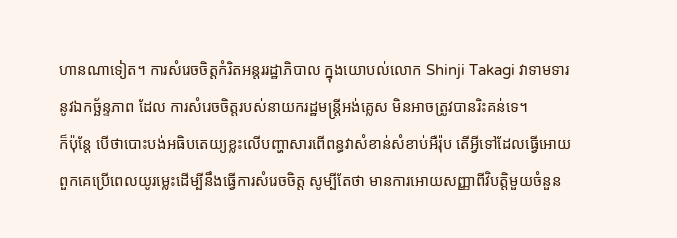ហានណាទៀត។ ការសំរេចចិត្តកំរិតអន្តររដ្ឋាភិបាល ក្នុងយោបល់លោក Shinji Takagi វាទាមទារនូវឯកច្ឆ័ន្ទភាព ដែល ការសំរេចចិត្តរបស់នាយករដ្ឋមន្ត្រីអង់គ្លេស មិនអាចត្រូវបានរិះគន់ទេ។
ក៏ប៉ុន្តែ បើថាបោះបង់អធិបតេយ្យខ្លះលើបញ្ហាសារពើពន្ធវាសំខាន់សំខាប់អឺរ៉ុប តើអ្វីទៅដែលធ្វើអោយពួកគេប្រើពេលយូរម្លេះដើម្បីនឹងធ្វើការសំរេចចិត្ត សូម្បីតែថា មានការអោយសញ្ញាពីវិបត្តិមួយចំនួន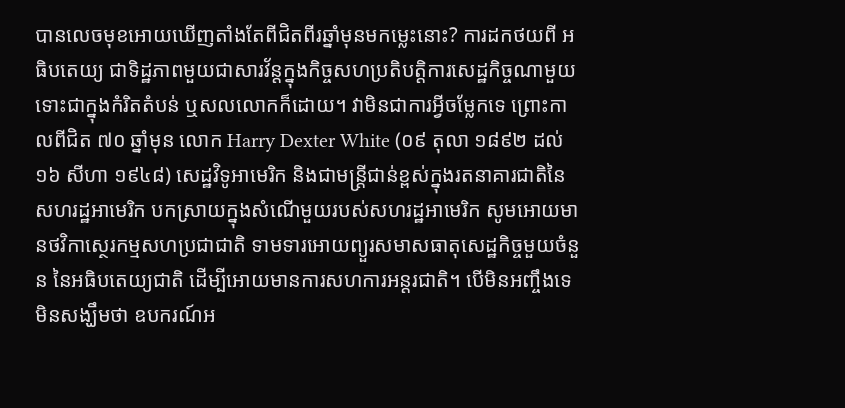បានលេចមុខអោយឃើញតាំងតែពីជិតពីរឆ្នាំមុនមកម្លេះនោះ? ការដកថយពី អធិបតេយ្យ ជាទិដ្ឋភាពមួយជាសារវ័ន្តក្នុងកិច្ចសហប្រតិបត្តិការសេដ្ឋកិច្ចណាមួយ ទោះជាក្នុងកំរិតតំបន់ ឬសលលោកក៏ដោយ។ វាមិនជាការអ្វីចម្លែកទេ ព្រោះកាលពីជិត ៧០ ឆ្នាំមុន លោក Harry Dexter White (០៩ តុលា ១៨៩២ ដល់ ១៦ សីហា ១៩៤៨) សេដ្ឋវិទូអាមេរិក និងជាមន្ត្រីជាន់ខ្ពស់ក្នុងរតនាគារជាតិនៃសហរដ្ឋអាមេរិក បកស្រាយក្នុងសំណើមួយរបស់សហរដ្ឋអាមេរិក សូមអោយមានថវិកាសេ្ថរកម្មសហប្រជាជាតិ ទាមទារអោយព្យួរសមាសធាតុសេដ្ឋកិច្ចមួយចំនួន នៃអធិបតេយ្យជាតិ ដើម្បីអោយមានការសហការអន្តរជាតិ។ បើមិនអញ្ចឹងទេ មិនសង្ឃឹមថា ឧបករណ៍អ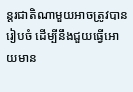ន្តរជាតិណាមួយអាចត្រូវបានរៀបចំ ដើម្បីនឹងជួយធ្វើអោយមាន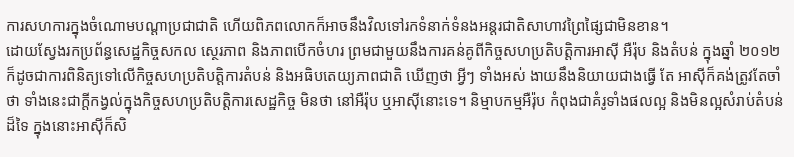ការសហការក្នុងចំណោមបណ្តាប្រជាជាតិ ហើយពិភពលោកក៏អាចនឹងវិលទៅរកទំនាក់ទំនងអន្តរជាតិសាហាវព្រៃផ្សៃជាមិនខាន។
ដោយស្វែងរកប្រព័ន្ធសេដ្ឋកិច្ចសកល ស្ថេរភាព និងភាពបើកចំហរ ព្រមជាមួយនឹងការគន់គូពីកិច្ចសហប្រតិបត្តិការអាស៊ី អឺរ៉ុប និងតំបន់ ក្នុងឆ្នាំ ២០១២ ក៏ដូចជាការពិនិត្យទៅលើកិច្ចសហប្រតិបត្តិការតំបន់ និងអធិបតេយ្យភាពជាតិ ឃើញថា អ្វីៗ ទាំងអស់ ងាយនឹងនិយាយជាងធ្វើ តែ អាស៊ីក៏គង់ត្រូវតែចាំថា ទាំងនេះជាក្តីកង្វល់ក្នុងកិច្ចសហប្រតិបត្តិការសេដ្ឋកិច្ច មិនថា នៅអឺរ៉ុប ឬអាស៊ីនោះទេ។ និម្មាបកម្មអឺរ៉ុប កំពុងជាគំរូទាំងផលល្អ និងមិនល្អសំរាប់តំបន់ដ៏ទៃ ក្នុងនោះអាស៊ីក៏សិ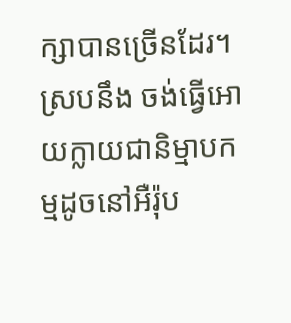ក្សាបានច្រើនដែរ។ ស្របនឹង ចង់ធ្វើអោយក្លាយជានិម្មាបកម្មដូចនៅអឺរ៉ុប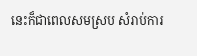នេះក៏ជាពេលសមស្រប សំរាប់ការ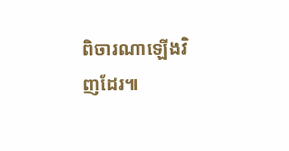ពិចារណាឡើងវិញដែរ៕